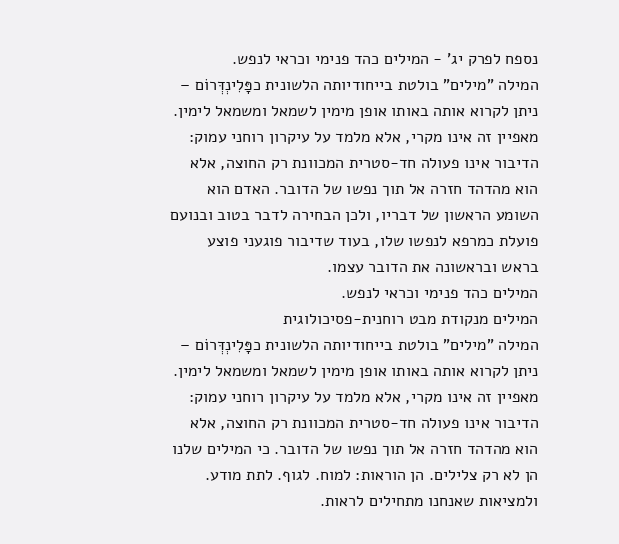נספח לפרק יג' - המילים כהד פנימי וכראי לנפש.
המילה "מילים" בולטת בייחודיותה הלשונית כפָּלִינְדְּרוֹם – ניתן לקרוא אותה באותו אופן מימין לשמאל ומשמאל לימין. מאפיין זה אינו מקרי, אלא מלמד על עיקרון רוחני עמוק: הדיבור אינו פעולה חד-סטרית המכוונת רק החוצה, אלא הוא מהדהד חזרה אל תוך נפשו של הדובר. האדם הוא השומע הראשון של דבריו, ולכן הבחירה לדבר בטוב ובנועם פועלת כמרפא לנפשו שלו, בעוד שדיבור פוגעני פוצע בראש ובראשונה את הדובר עצמו.
המילים כהד פנימי וכראי לנפש.
המילים מנקודת מבט רוחנית-פסיכולוגית
המילה "מילים" בולטת בייחודיותה הלשונית כפָּלִינְדְּרוֹם – ניתן לקרוא אותה באותו אופן מימין לשמאל ומשמאל לימין. מאפיין זה אינו מקרי, אלא מלמד על עיקרון רוחני עמוק: הדיבור אינו פעולה חד-סטרית המכוונת רק החוצה, אלא הוא מהדהד חזרה אל תוך נפשו של הדובר. כי המילים שלנו הן לא רק צלילים. הן הוראות: למוח. לגוף. לתת מודע. ולמציאות שאנחנו מתחילים לראות.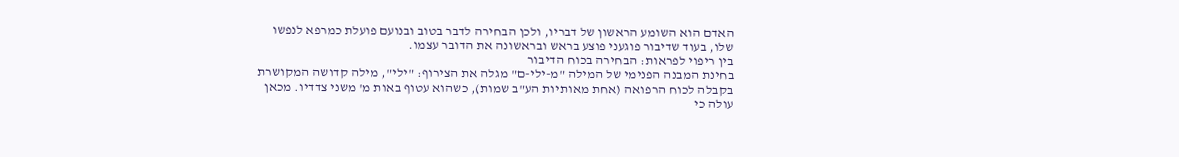האדם הוא השומע הראשון של דבריו, ולכן הבחירה לדבר בטוב ובנועם פועלת כמרפא לנפשו שלו, בעוד שדיבור פוגעני פוצע בראש ובראשונה את הדובר עצמו.
בין ריפוי לפראות: הבחירה בכוח הדיבור
בחינת המבנה הפנימי של המילה "מ-ילי-ם" מגלה את הצירוף: "ילי", מילה קדושה המקושרת בקבלה לכוח הרפואה (אחת מאותיות הע"ב שמות), כשהוא עטוף באות מ' משני צדדיו. מכאן עולה כי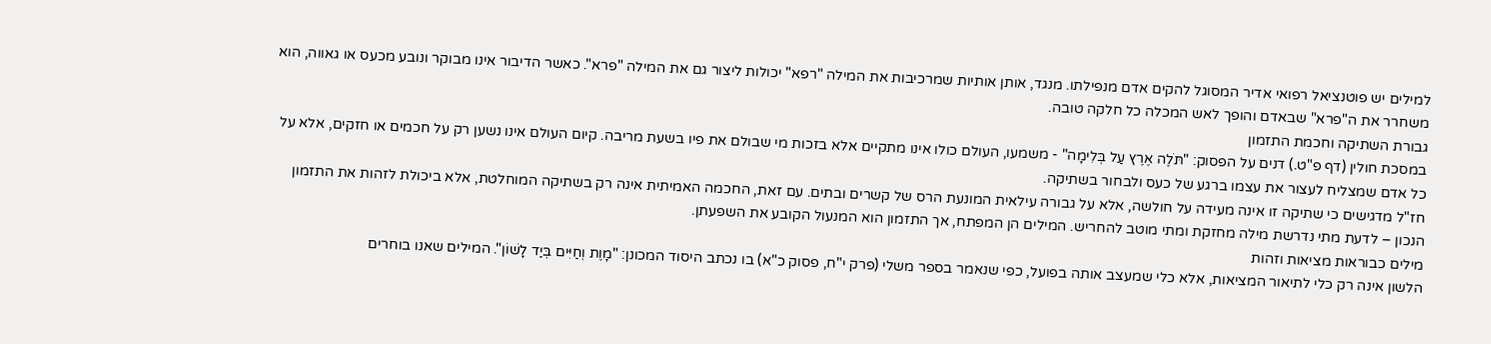למילים יש פוטנציאל רפואי אדיר המסוגל להקים אדם מנפילתו. מנגד, אותן אותיות שמרכיבות את המילה "רפא" יכולות ליצור גם את המילה "פרא". כאשר הדיבור אינו מבוקר ונובע מכעס או גאווה, הוא משחרר את ה"פרא" שבאדם והופך לאש המכלה כל חלקה טובה.
גבורת השתיקה וחכמת התזמון
במסכת חולין (דף פ"ט.) דנים על הפסוק: "תֹּלֶה אֶרֶץ עַל בְּלִימָה" - משמעו, העולם כולו אינו מתקיים אלא בזכות מי שבולם את פיו בשעת מריבה. קיום העולם אינו נשען רק על חכמים או חזקים, אלא על כל אדם שמצליח לעצור את עצמו ברגע של כעס ולבחור בשתיקה.
חז"ל מדגישים כי שתיקה זו אינה מעידה על חולשה, אלא על גבורה עילאית המונעת הרס של קשרים ובתים. עם זאת, החכמה האמיתית אינה רק בשתיקה המוחלטת, אלא ביכולת לזהות את התזמון הנכון – לדעת מתי נדרשת מילה מחזקת ומתי מוטב להחריש. המילים הן המפתח, אך התזמון הוא המנעול הקובע את השפעתן.
מילים כבוראות מציאות וזהות
הלשון אינה רק כלי לתיאור המציאות, אלא כלי שמעצב אותה בפועל, כפי שנאמר בספר משלי (פרק י"ח, פסוק כ"א) בו נכתב היסוד המכונן: "מָוֶת וְחַיִּים בְּיַד לָשׁוֹן". המילים שאנו בוחרים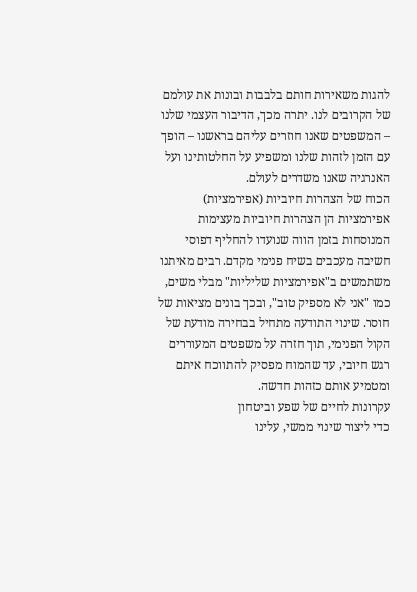להגות משאירות חותם בלבבות ובונות את עולמם של הקרובים לנו. יתרה מכך, הדיבור העצמי שלנו – המשפטים שאנו חוזרים עליהם בראשנו – הופך עם הזמן לזהות שלנו ומשפיע על החלטותינו ועל האנרגיה שאנו משדרים לעולם.
הכוח של הצהרות חיוביות (אפירמציות)
אפירמציות הן הצהרות חיוביות מעצימות המנוסחות בזמן הווה שנועדו להחליף דפוסי חשיבה מעכבים בשיח פנימי מקדם. רבים מאיתנו משתמשים ב"אפירמציות שליליות" מבלי משים, כמו "אני לא מספיק טוב", ובכך בונים מציאות של חוסר. שינוי התודעה מתחיל בבחירה מודעת של הקול הפנימי, תוך חזרה על משפטים המעוררים רגש חיובי, עד שהמוח מפסיק להתווכח איתם ומטמיע אותם כזהות חדשה.
עקרונות לחיים של שפע וביטחון
כדי ליצור שינוי ממשי, עלינו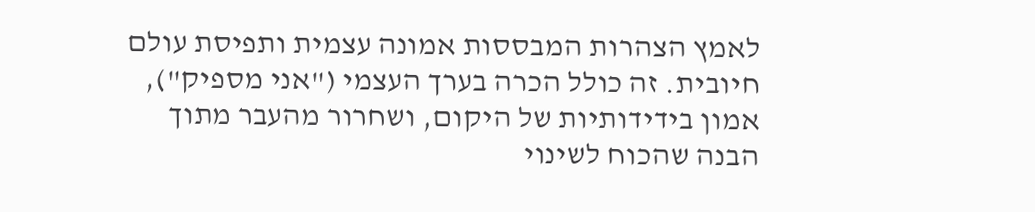לאמץ הצהרות המבססות אמונה עצמית ותפיסת עולם חיובית. זה כולל הכרה בערך העצמי ("אני מספיק"), אמון בידידותיות של היקום, ושחרור מהעבר מתוך הבנה שהכוח לשינוי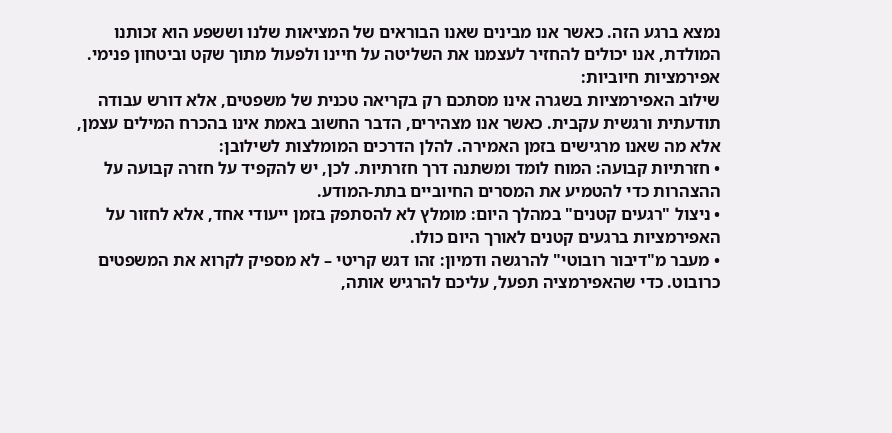נמצא ברגע הזה. כאשר אנו מבינים שאנו הבוראים של המציאות שלנו וששפע הוא זכותנו המולדת, אנו יכולים להחזיר לעצמנו את השליטה על חיינו ולפעול מתוך שקט וביטחון פנימי.
אפירמציות חיוביות:
שילוב האפירמציות בשגרה אינו מסתכם רק בקריאה טכנית של משפטים, אלא דורש עבודה תודעתית ורגשית עקבית. כאשר אנו מצהירים, הדבר החשוב באמת אינו בהכרח המילים עצמן, אלא מה שאנו מרגישים בזמן האמירה. להלן הדרכים המומלצות לשילובן:
• חזרתיות קבועה: המוח לומד ומשתנה דרך חזרתיות. לכן, יש להקפיד על חזרה קבועה על ההצהרות כדי להטמיע את המסרים החיוביים בתת-המודע.
• ניצול "רגעים קטנים" במהלך היום: מומלץ לא להסתפק בזמן ייעודי אחד, אלא לחזור על האפירמציות ברגעים קטנים לאורך היום כולו.
• מעבר מ"דיבור רובוטי" להרגשה ודמיון: זהו דגש קריטי – לא מספיק לקרוא את המשפטים כרובוט. כדי שהאפירמציה תפעל, עליכם להרגיש אותה,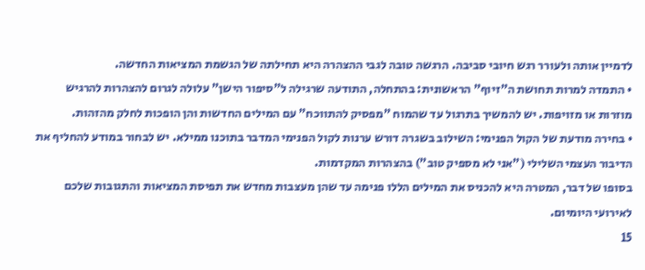לדמיין אותה ולעורר רגש חיובי סביבה. הרגשה טובה לגבי ההצהרה היא תחילתה של הגשמת המציאות החדשה.
• התמדה למרות תחושת ה"זיוף" הראשונית: בהתחלה, התודעה שרגילה ל"סיפור הישן" עלולה לגרום להצהרות להרגיש מוזרות או מזויפות. יש להמשיך בתרגול עד שהמוח "מפסיק להתווכח" עם המילים החדשות והן הופכות לחלק מהזהות.
• בחירה מודעת של הקול הפנימי: השילוב בשגרה דורש ערנות לקול הפנימי המדבר בתוכנו ממילא. יש לבחור במודע להחליף את הדיבור העצמי השלילי ("אני לא מספיק טוב") בהצהרות המקדמות.
בסופו של דבר, המטרה היא להכניס את המילים הללו פנימה עד שהן מעצבות מחדש את תפיסת המציאות והתגובות שלכם לאירועי היומיום.
15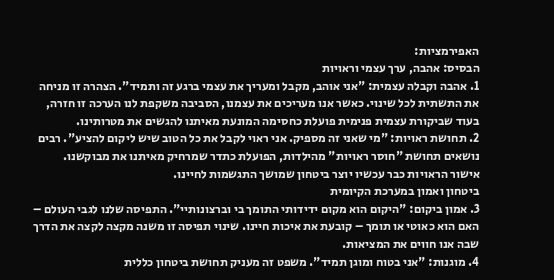האפירמציות:
הבסיס: אהבה, ערך עצמי וראויות
1. אהבה וקבלה עצמית: "אני אוהב, מקבל ומעריך את עצמי ברגע זה ותמיד". הצהרה זו מניחה את התשתית לכל שינוי. כאשר אנו מעריכים את עצמנו, הסביבה משקפת לנו הערכה זו חזרה, בעוד שביקורת עצמית פנימית פועלת כחסימה המונעת מאיתנו להגשים את מטרותינו.
2. תחושת ראויות: "מי שאני זה מספיק. אני ראוי לקבל את כל הטוב שיש ליקום להציע". רבים נושאים תחושת "חוסר ראויות" מהילדות, הפועלת כתדר שמרחיק מאיתנו את מבוקשנו. אישור הראויות כבר עכשיו יוצר ביטחון שמושך התגשמות לחיינו.
ביטחון ואמון במערכת הקיומית
3. אמון ביקום: "היקום הוא מקום ידידותי התומך בי וברצונותיי". התפיסה שלנו לגבי העולם – האם הוא כאוטי או תומך – קובעת את איכות חיינו. שינוי תפיסה זו משנה מקצה לקצה את הדרך שבה אנו חווים את המציאות.
4. מוגנות: "אני בטוח ומוגן תמיד". משפט זה מעניק תחושת ביטחון כללית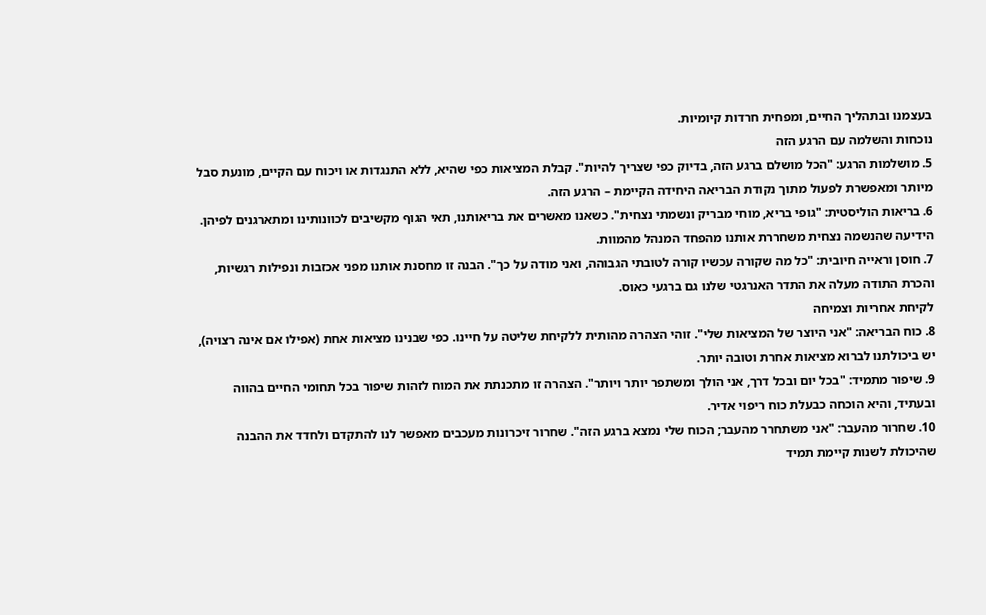בעצמנו ובתהליך החיים, ומפחית חרדות קיומיות.
נוכחות והשלמה עם הרגע הזה
5. מושלמות הרגע: "הכל מושלם ברגע הזה, בדיוק כפי שצריך להיות". קבלת המציאות כפי שהיא, ללא התנגדות או ויכוח עם הקיים, מונעת סבל מיותר ומאפשרת לפעול מתוך נקודת הבריאה היחידה הקיימת – הרגע הזה.
6. בריאות הוליסטית: "גופי בריא, מוחי מבריק ונשמתי נצחית". כשאנו מאשרים את בריאותנו, תאי הגוף מקשיבים לכוונותינו ומתארגנים לפיהן. הידיעה שהנשמה נצחית משחררת אותנו מהפחד המנהל מהמוות.
7. חוסן וראייה חיובית: "כל מה שקורה עכשיו קורה לטובתי הגבוהה, ואני מודה על כך". הבנה זו מחסנת אותנו מפני אכזבות ונפילות רגשיות, והכרת התודה מעלה את התדר האנרגטי שלנו גם ברגעי כאוס.
לקיחת אחריות וצמיחה
8. כוח הבריאה: "אני היוצר של המציאות שלי". זוהי הצהרה מהותית ללקיחת שליטה על חיינו. כפי שבנינו מציאות אחת (אפילו אם אינה רצויה), יש ביכולתנו לברוא מציאות אחרת וטובה יותר.
9. שיפור מתמיד: "בכל יום ובכל דרך, אני הולך ומשתפר יותר ויותר". הצהרה זו מתכנתת את המוח לזהות שיפור בכל תחומי החיים בהווה ובעתיד, והיא הוכחה כבעלת כוח ריפוי אדיר.
10. שחרור מהעבר: "אני משתחרר מהעבר; הכוח שלי נמצא ברגע הזה". שחרור זיכרונות מעכבים מאפשר לנו להתקדם ולחדד את ההבנה שהיכולת לשנות קיימת תמיד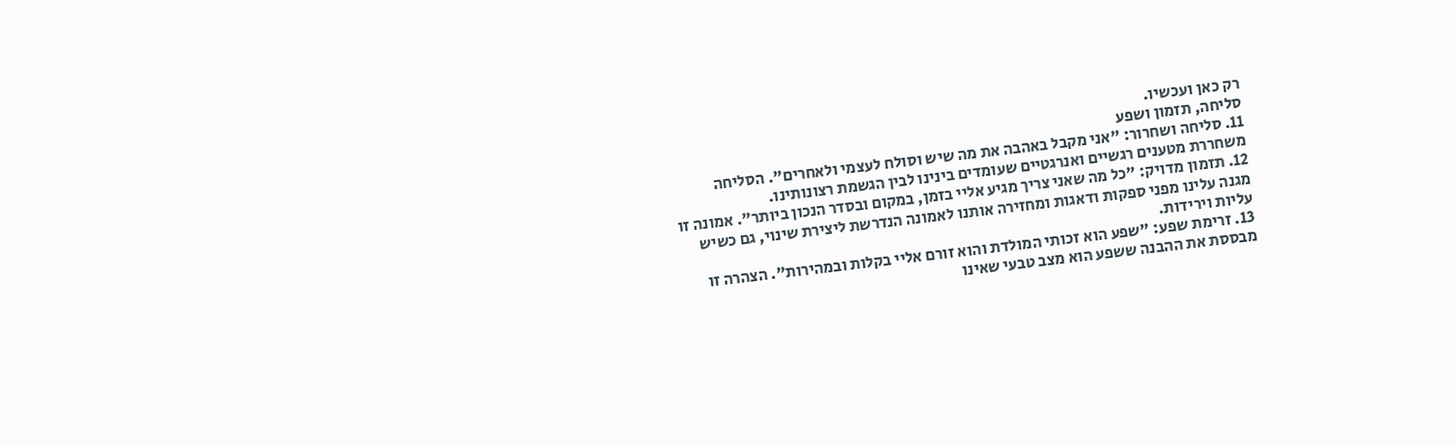רק כאן ועכשיו.
סליחה, תזמון ושפע
11. סליחה ושחרור: "אני מקבל באהבה את מה שיש וסולח לעצמי ולאחרים". הסליחה משחררת מטענים רגשיים ואנרגטיים שעומדים בינינו לבין הגשמת רצונותינו.
12. תזמון מדויק: "כל מה שאני צריך מגיע אליי בזמן, במקום ובסדר הנכון ביותר". אמונה זו מגנה עלינו מפני ספקות ודאגות ומחזירה אותנו לאמונה הנדרשת ליצירת שינוי, גם כשיש עליות וירידות.
13. זרימת שפע: "שפע הוא זכותי המולדת והוא זורם אליי בקלות ובמהירות". הצהרה זו מבססת את ההבנה ששפע הוא מצב טבעי שאינו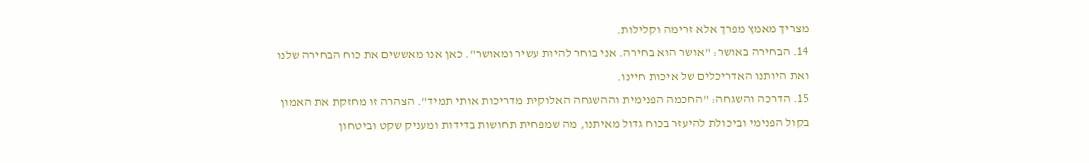מצריך מאמץ מפרך אלא זרימה וקלילות.
14. הבחירה באושר: "אושר הוא בחירה. אני בוחר להיות עשיר ומאושר". כאן אנו מאששים את כוח הבחירה שלנו ואת היותנו האדריכלים של איכות חיינו.
15. הדרכה והשגחה: "החכמה הפנימית וההשגחה האלוקית מדריכות אותי תמיד". הצהרה זו מחזקת את האמון בקול הפנימי וביכולת להיעזר בכוח גדול מאיתנו, מה שמפחית תחושות בדידות ומעניק שקט וביטחון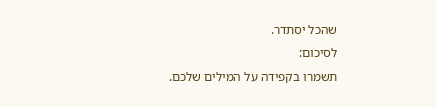שהכל יסתדר.
לסיכום:
תשמרו בקפידה על המילים שלכם.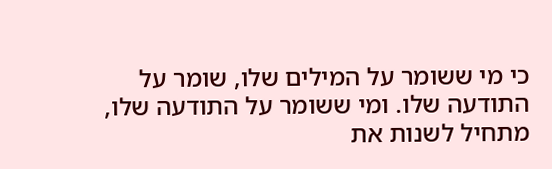כי מי ששומר על המילים שלו, שומר על התודעה שלו. ומי ששומר על התודעה שלו,
מתחיל לשנות את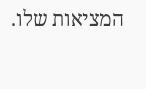המציאות שלו.